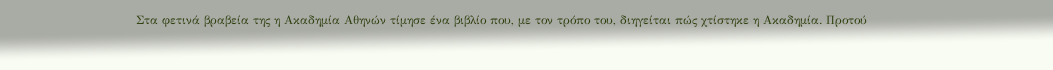Στα φετινά βραβεία της η Ακαδημία Αθηνών τίμησε ένα βιβλίο που, με τον τρόπο του, διηγείται πώς χτίστηκε η Ακαδημία. Προτού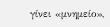γίνει «μνημείο»,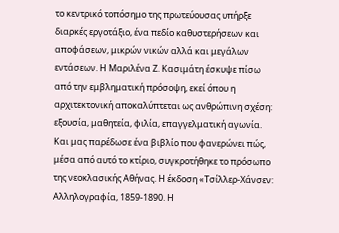το κεντρικό τοπόσημο της πρωτεύουσας υπήρξε διαρκές εργοτάξιο, ένα πεδίο καθυστερήσεων και αποφάσεων, μικρών νικών αλλά και μεγάλων εντάσεων. Η Μαριλένα Ζ. Κασιμάτη έσκυψε πίσω από την εμβληματική πρόσοψη, εκεί όπου η αρχιτεκτονική αποκαλύπτεται ως ανθρώπινη σχέση: εξουσία, μαθητεία, φιλία, επαγγελματική αγωνία. Και μας παρέδωσε ένα βιβλίο που φανερώνει πώς, μέσα από αυτό το κτίριο, συγκροτήθηκε το πρόσωπο της νεοκλασικής Αθήνας. Η έκδοση «Τσίλλερ-Χάνσεν: Αλληλογραφία, 1859-1890. Η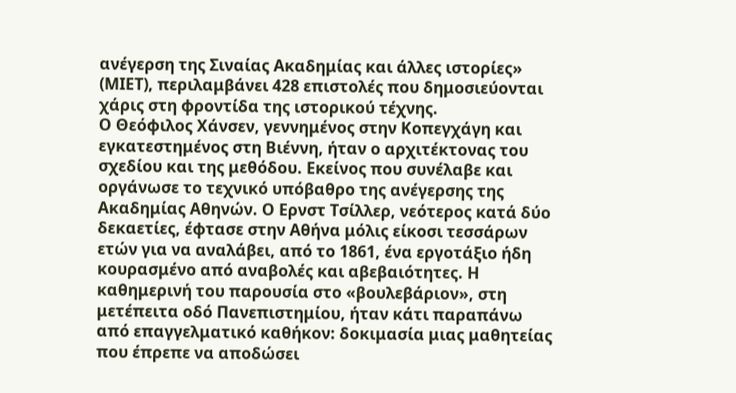ανέγερση της Σιναίας Ακαδημίας και άλλες ιστορίες» (ΜΙΕΤ), περιλαμβάνει 428 επιστολές που δημοσιεύονται χάρις στη φροντίδα της ιστορικού τέχνης.
Ο Θεόφιλος Χάνσεν, γεννημένος στην Κοπεγχάγη και εγκατεστημένος στη Βιέννη, ήταν ο αρχιτέκτονας του σχεδίου και της μεθόδου. Εκείνος που συνέλαβε και οργάνωσε το τεχνικό υπόβαθρο της ανέγερσης της Ακαδημίας Αθηνών. Ο Ερνστ Τσίλλερ, νεότερος κατά δύο δεκαετίες, έφτασε στην Αθήνα μόλις είκοσι τεσσάρων ετών για να αναλάβει, από το 1861, ένα εργοτάξιο ήδη κουρασμένο από αναβολές και αβεβαιότητες. Η καθημερινή του παρουσία στο «βουλεβάριον», στη μετέπειτα οδό Πανεπιστημίου, ήταν κάτι παραπάνω από επαγγελματικό καθήκον: δοκιμασία μιας μαθητείας που έπρεπε να αποδώσει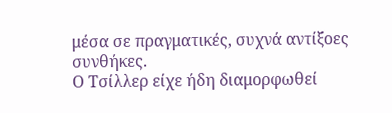μέσα σε πραγματικές, συχνά αντίξοες συνθήκες.
Ο Τσίλλερ είχε ήδη διαμορφωθεί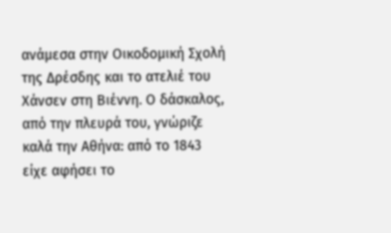ανάμεσα στην Οικοδομική Σχολή της Δρέσδης και το ατελιέ του Χάνσεν στη Βιέννη. Ο δάσκαλος, από την πλευρά του, γνώριζε καλά την Αθήνα: από το 1843 είχε αφήσει το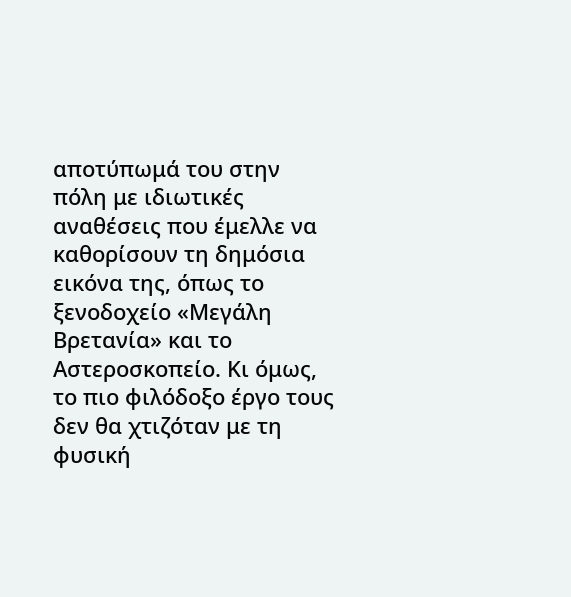αποτύπωμά του στην πόλη με ιδιωτικές αναθέσεις που έμελλε να καθορίσουν τη δημόσια εικόνα της, όπως το ξενοδοχείο «Μεγάλη Βρετανία» και το Αστεροσκοπείο. Κι όμως, το πιο φιλόδοξο έργο τους δεν θα χτιζόταν με τη φυσική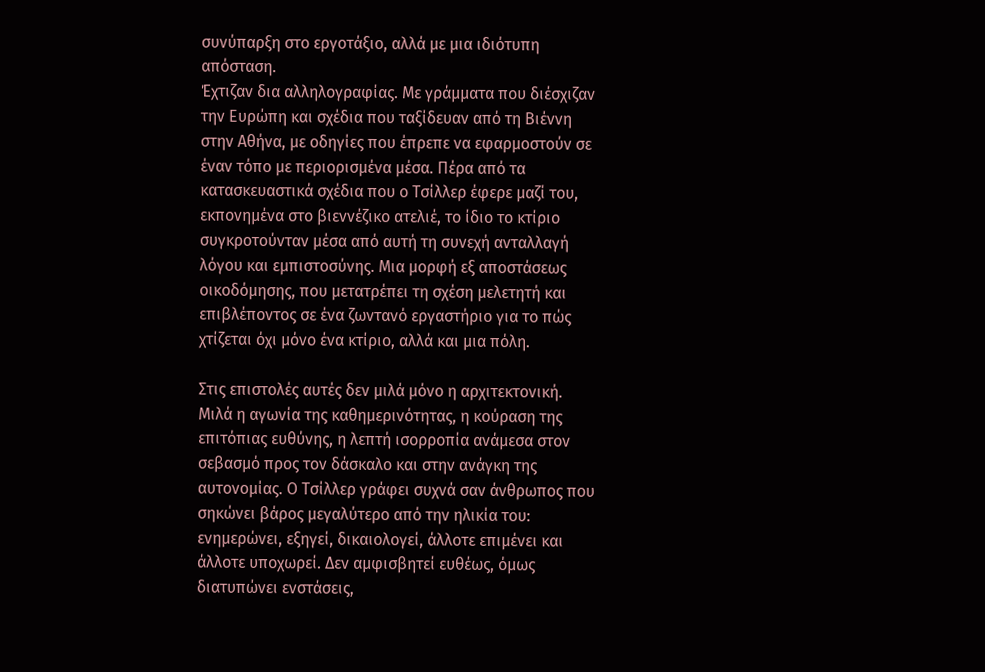συνύπαρξη στο εργοτάξιο, αλλά με μια ιδιότυπη απόσταση.
Έχτιζαν δια αλληλογραφίας. Με γράμματα που διέσχιζαν την Ευρώπη και σχέδια που ταξίδευαν από τη Βιέννη στην Αθήνα, με οδηγίες που έπρεπε να εφαρμοστούν σε έναν τόπο με περιορισμένα μέσα. Πέρα από τα κατασκευαστικά σχέδια που ο Τσίλλερ έφερε μαζί του, εκπονημένα στο βιεννέζικο ατελιέ, το ίδιο το κτίριο συγκροτούνταν μέσα από αυτή τη συνεχή ανταλλαγή λόγου και εμπιστοσύνης. Μια μορφή εξ αποστάσεως οικοδόμησης, που μετατρέπει τη σχέση μελετητή και επιβλέποντος σε ένα ζωντανό εργαστήριο για το πώς χτίζεται όχι μόνο ένα κτίριο, αλλά και μια πόλη.

Στις επιστολές αυτές δεν μιλά μόνο η αρχιτεκτονική. Μιλά η αγωνία της καθημερινότητας, η κούραση της επιτόπιας ευθύνης, η λεπτή ισορροπία ανάμεσα στον σεβασμό προς τον δάσκαλο και στην ανάγκη της αυτονομίας. Ο Τσίλλερ γράφει συχνά σαν άνθρωπος που σηκώνει βάρος μεγαλύτερο από την ηλικία του: ενημερώνει, εξηγεί, δικαιολογεί, άλλοτε επιμένει και άλλοτε υποχωρεί. Δεν αμφισβητεί ευθέως, όμως διατυπώνει ενστάσεις,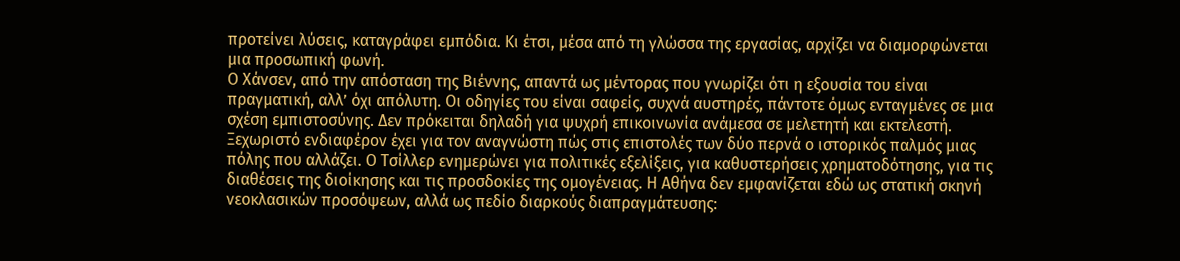προτείνει λύσεις, καταγράφει εμπόδια. Κι έτσι, μέσα από τη γλώσσα της εργασίας, αρχίζει να διαμορφώνεται μια προσωπική φωνή.
Ο Χάνσεν, από την απόσταση της Βιέννης, απαντά ως μέντορας που γνωρίζει ότι η εξουσία του είναι πραγματική, αλλ’ όχι απόλυτη. Οι οδηγίες του είναι σαφείς, συχνά αυστηρές, πάντοτε όμως ενταγμένες σε μια σχέση εμπιστοσύνης. Δεν πρόκειται δηλαδή για ψυχρή επικοινωνία ανάμεσα σε μελετητή και εκτελεστή.
Ξεχωριστό ενδιαφέρον έχει για τον αναγνώστη πώς στις επιστολές των δύο περνά ο ιστορικός παλμός μιας πόλης που αλλάζει. Ο Τσίλλερ ενημερώνει για πολιτικές εξελίξεις, για καθυστερήσεις χρηματοδότησης, για τις διαθέσεις της διοίκησης και τις προσδοκίες της ομογένειας. Η Αθήνα δεν εμφανίζεται εδώ ως στατική σκηνή νεοκλασικών προσόψεων, αλλά ως πεδίο διαρκούς διαπραγμάτευσης: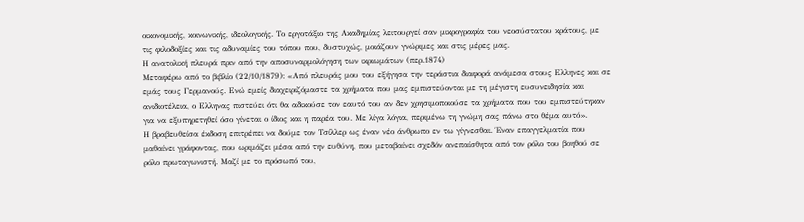οικονομικής, κοινωνικής, ιδεολογικής. Το εργοτάξιο της Ακαδημίας λειτουργεί σαν μικρογραφία του νεοσύστατου κράτους, με τις φιλοδοξίες και τις αδυναμίες του τόπου που, δυστυχώς, μοιάζουν γνώριμες και στις μέρες μας.
Η ανατολική πλευρά πριν από την αποσυναρμολόγηση των ικριωμάτων (περ.1874)
Μεταφέρω από το βιβλίο (22/10/1879): «Από πλευράς μου του εξήγησα την τεράστια διαφορά ανάμεσα στους Ελληνες και σε εμάς τους Γερμανούς. Ενώ εμείς διαχειριζόμαστε τα χρήματα που μας εμπιστεύονται με τη μέγιστη ευσυνειδησία και ανιδιοτέλεια, ο Ελληνας πιστεύει ότι θα αδικούσε τον εαυτό του αν δεν χρησιμοποιούσε τα χρήματα που του εμπιστεύτηκαν για να εξυπηρετηθεί όσο γίνεται ο ίδιος και η παρέα του. Με λίγα λόγια, περιμένω τη γνώμη σας πάνω στο θέμα αυτό».
Η βραβευθείσα έκδοση επιτρέπει να δούμε τον Τσίλλερ ως έναν νέο άνθρωπο εν τω γίγνεσθαι. Έναν επαγγελματία που μαθαίνει γράφοντας, που ωριμάζει μέσα από την ευθύνη, που μεταβαίνει σχεδόν ανεπαίσθητα από τον ρόλο του βοηθού σε ρόλο πρωταγωνιστή. Μαζί με το πρόσωπό του,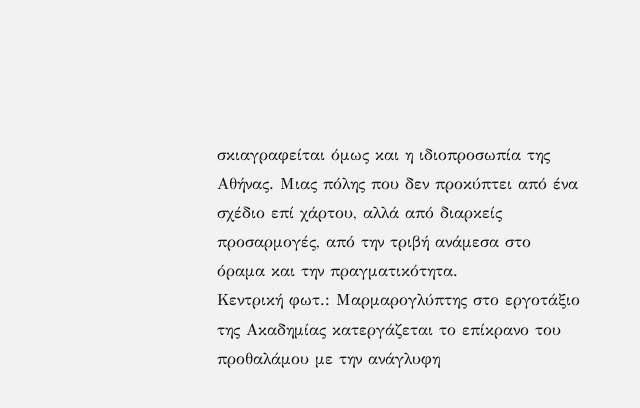σκιαγραφείται όμως και η ιδιοπροσωπία της Αθήνας. Mιας πόλης που δεν προκύπτει από ένα σχέδιο επί χάρτου, αλλά από διαρκείς προσαρμογές, από την τριβή ανάμεσα στο όραμα και την πραγματικότητα.
Κεντρική φωτ.: Μαρμαρογλύπτης στο εργοτάξιο της Ακαδημίας κατεργάζεται το επίκρανο του προθαλάμου με την ανάγλυφη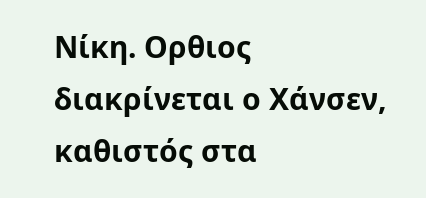Νίκη. Ορθιος διακρίνεται ο Χάνσεν, καθιστός στα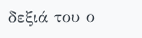δεξιά του ο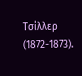Τσίλλερ (1872-1873).